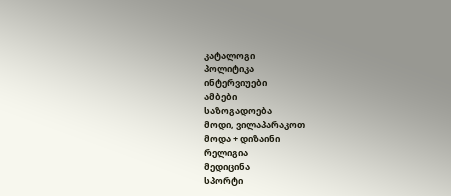კატალოგი
პოლიტიკა
ინტერვიუები
ამბები
საზოგადოება
მოდი, ვილაპარაკოთ
მოდა + დიზაინი
რელიგია
მედიცინა
სპორტი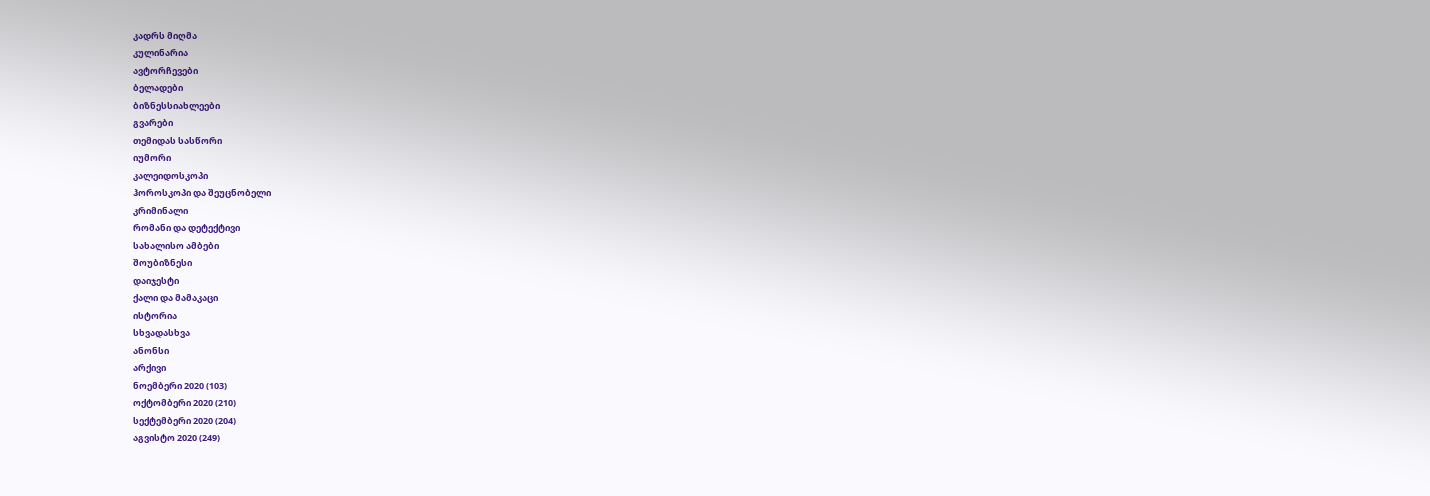კადრს მიღმა
კულინარია
ავტორჩევები
ბელადები
ბიზნესსიახლეები
გვარები
თემიდას სასწორი
იუმორი
კალეიდოსკოპი
ჰოროსკოპი და შეუცნობელი
კრიმინალი
რომანი და დეტექტივი
სახალისო ამბები
შოუბიზნესი
დაიჯესტი
ქალი და მამაკაცი
ისტორია
სხვადასხვა
ანონსი
არქივი
ნოემბერი 2020 (103)
ოქტომბერი 2020 (210)
სექტემბერი 2020 (204)
აგვისტო 2020 (249)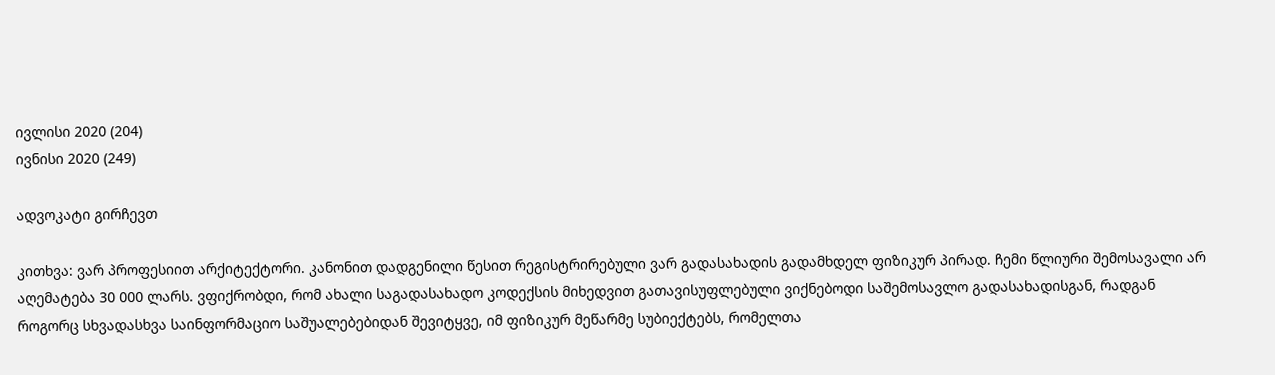ივლისი 2020 (204)
ივნისი 2020 (249)

ადვოკატი გირჩევთ

კითხვა: ვარ პროფესიით არქიტექტორი. კანონით დადგენილი წესით რეგისტრირებული ვარ გადასახადის გადამხდელ ფიზიკურ პირად. ჩემი წლიური შემოსავალი არ აღემატება 30 000 ლარს. ვფიქრობდი, რომ ახალი საგადასახადო კოდექსის მიხედვით გათავისუფლებული ვიქნებოდი საშემოსავლო გადასახადისგან, რადგან როგორც სხვადასხვა საინფორმაციო საშუალებებიდან შევიტყვე, იმ ფიზიკურ მეწარმე სუბიექტებს, რომელთა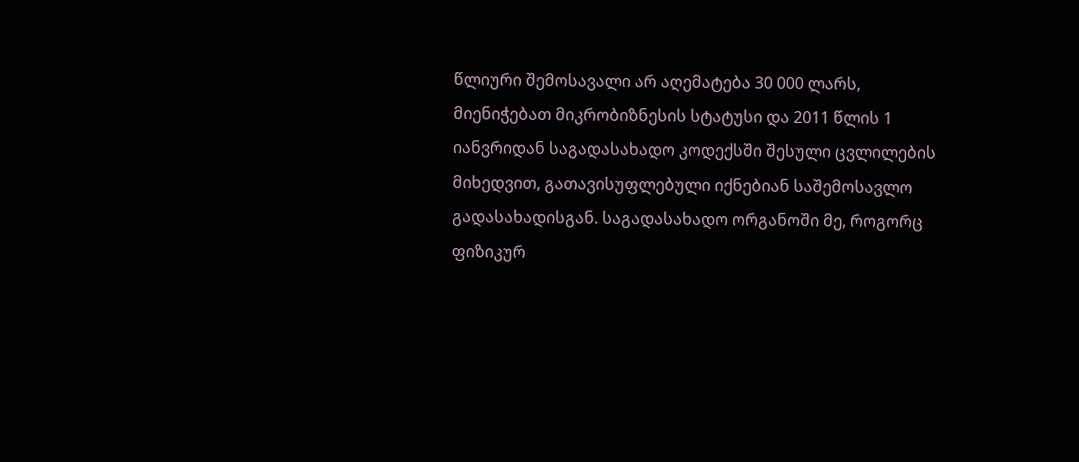წლიური შემოსავალი არ აღემატება 30 000 ლარს, მიენიჭებათ მიკრობიზნესის სტატუსი და 2011 წლის 1 იანვრიდან საგადასახადო კოდექსში შესული ცვლილების მიხედვით, გათავისუფლებული იქნებიან საშემოსავლო გადასახადისგან. საგადასახადო ორგანოში მე, როგორც ფიზიკურ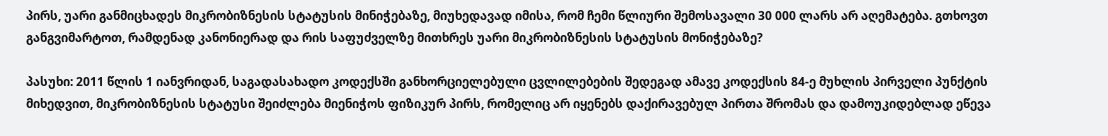პირს, უარი განმიცხადეს მიკრობიზნესის სტატუსის მინიჭებაზე, მიუხედავად იმისა, რომ ჩემი წლიური შემოსავალი 30 000 ლარს არ აღემატება. გთხოვთ განგვიმარტოთ, რამდენად კანონიერად და რის საფუძველზე მითხრეს უარი მიკრობიზნესის სტატუსის მონიჭებაზე?

პასუხი: 2011 წლის 1 იანვრიდან, საგადასახადო კოდექსში განხორციელებული ცვლილებების შედეგად ამავე კოდექსის 84-ე მუხლის პირველი პუნქტის მიხედვით, მიკრობიზნესის სტატუსი შეიძლება მიენიჭოს ფიზიკურ პირს, რომელიც არ იყენებს დაქირავებულ პირთა შრომას და დამოუკიდებლად ეწევა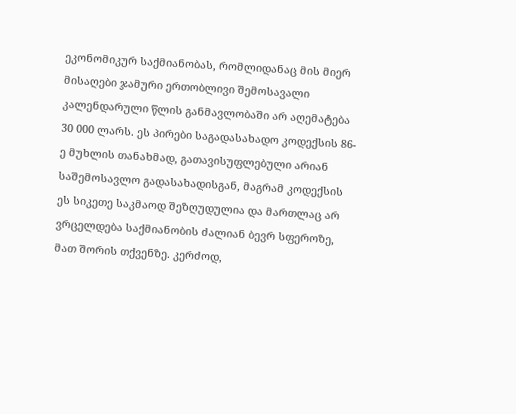ეკონომიკურ საქმიანობას, რომლიდანაც მის მიერ მისაღები ჯამური ერთობლივი შემოსავალი კალენდარული წლის განმავლობაში არ აღემატება 30 000 ლარს. ეს პირები საგადასახადო კოდექსის 86-ე მუხლის თანახმად, გათავისუფლებული არიან საშემოსავლო გადასახადისგან, მაგრამ კოდექსის ეს სიკეთე საკმაოდ შეზღუდულია და მართლაც არ ვრცელდება საქმიანობის ძალიან ბევრ სფეროზე, მათ შორის თქვენზე. კერძოდ,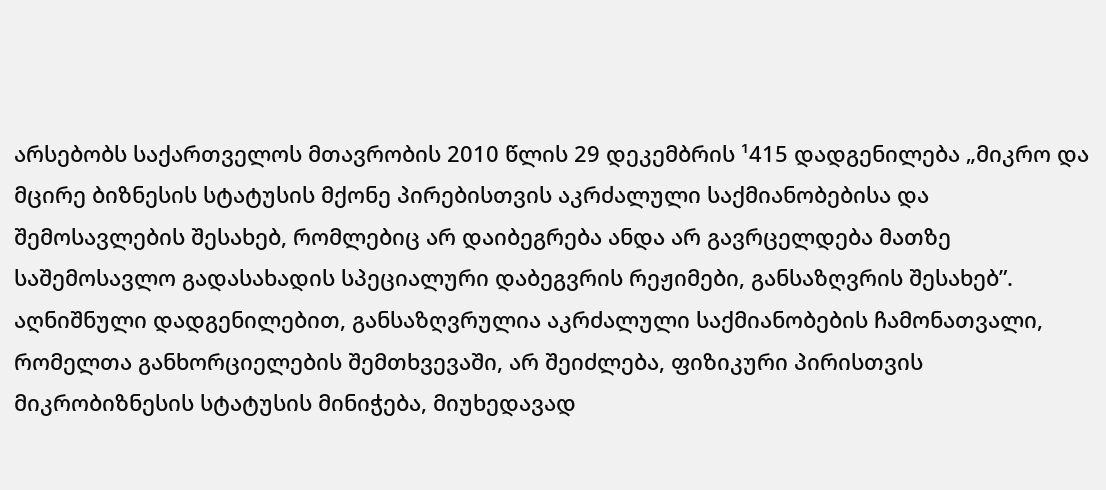არსებობს საქართველოს მთავრობის 2010 წლის 29 დეკემბრის ¹415 დადგენილება „მიკრო და მცირე ბიზნესის სტატუსის მქონე პირებისთვის აკრძალული საქმიანობებისა და შემოსავლების შესახებ, რომლებიც არ დაიბეგრება ანდა არ გავრცელდება მათზე საშემოსავლო გადასახადის სპეციალური დაბეგვრის რეჟიმები, განსაზღვრის შესახებ”. აღნიშნული დადგენილებით, განსაზღვრულია აკრძალული საქმიანობების ჩამონათვალი, რომელთა განხორციელების შემთხვევაში, არ შეიძლება, ფიზიკური პირისთვის მიკრობიზნესის სტატუსის მინიჭება, მიუხედავად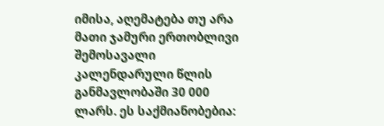იმისა, აღემატება თუ არა მათი ჯამური ერთობლივი შემოსავალი კალენდარული წლის განმავლობაში 30 000 ლარს. ეს საქმიანობებია: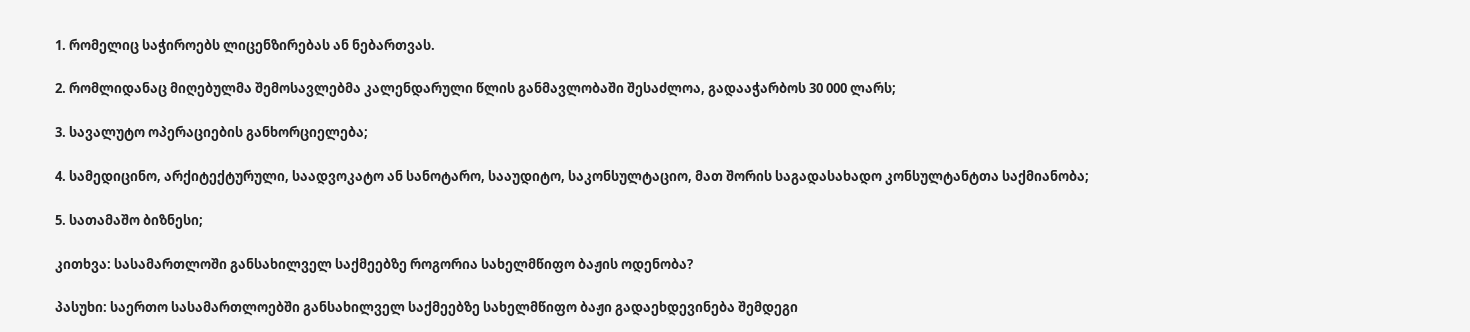1. რომელიც საჭიროებს ლიცენზირებას ან ნებართვას.

2. რომლიდანაც მიღებულმა შემოსავლებმა კალენდარული წლის განმავლობაში შესაძლოა, გადააჭარბოს 30 000 ლარს;

3. სავალუტო ოპერაციების განხორციელება;

4. სამედიცინო, არქიტექტურული, საადვოკატო ან სანოტარო, სააუდიტო, საკონსულტაციო, მათ შორის საგადასახადო კონსულტანტთა საქმიანობა;

5. სათამაშო ბიზნესი;

კითხვა: სასამართლოში განსახილველ საქმეებზე როგორია სახელმწიფო ბაჟის ოდენობა?

პასუხი: საერთო სასამართლოებში განსახილველ საქმეებზე სახელმწიფო ბაჟი გადაეხდევინება შემდეგი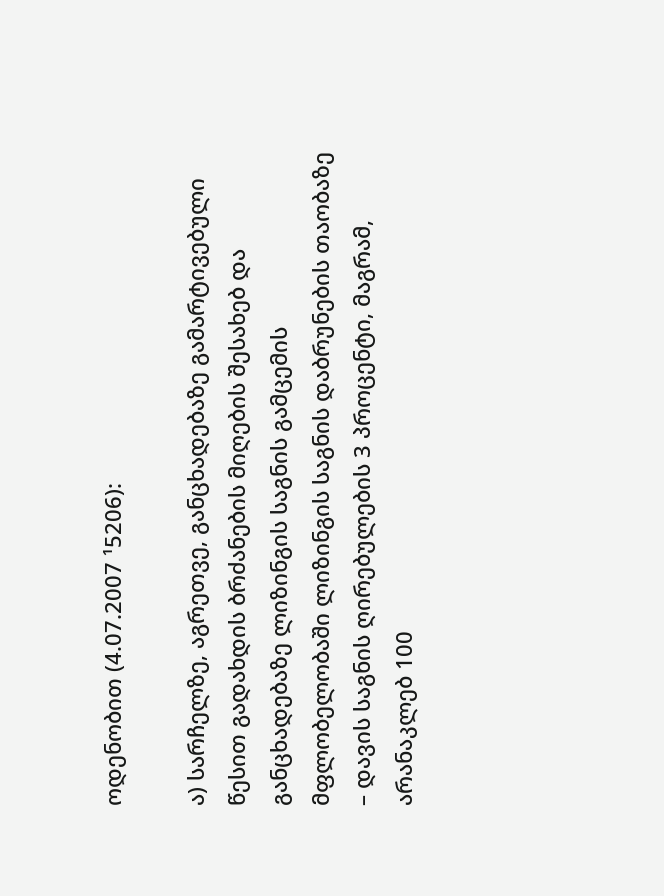ოდენობით (4.07.2007 ¹5206):

ა) სარჩელზე, აგრეთვე, განცხადებაზე გამარტივებული წესით გადახდის ბრძანების მიღების შესახებ და განცხადებაზე ლიზინგის საგნის გამცემის მფლობელობაში ლიზინგის საგნის დაბრუნების თაობაზე – დავის საგნის ღირებულების 3 პროცენტი, მაგრამ, არანაკლებ 100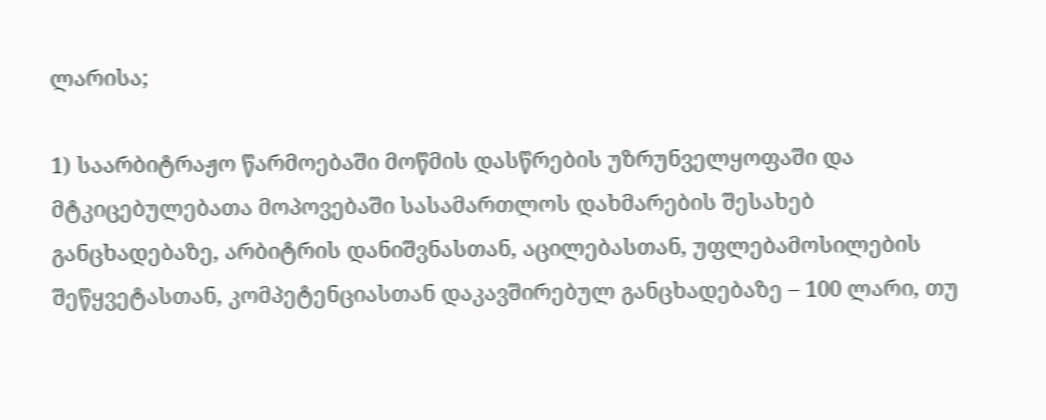ლარისა;

1) საარბიტრაჟო წარმოებაში მოწმის დასწრების უზრუნველყოფაში და მტკიცებულებათა მოპოვებაში სასამართლოს დახმარების შესახებ განცხადებაზე, არბიტრის დანიშვნასთან, აცილებასთან, უფლებამოსილების შეწყვეტასთან, კომპეტენციასთან დაკავშირებულ განცხადებაზე – 100 ლარი, თუ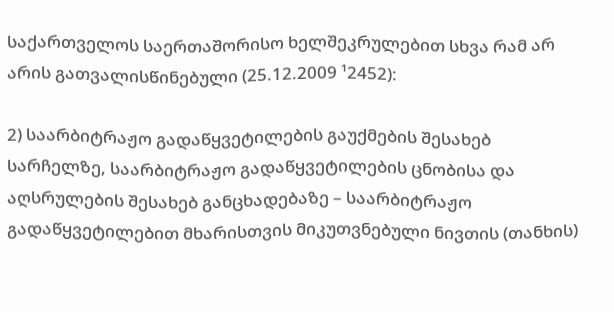საქართველოს საერთაშორისო ხელშეკრულებით სხვა რამ არ არის გათვალისწინებული (25.12.2009 ¹2452):

2) საარბიტრაჟო გადაწყვეტილების გაუქმების შესახებ სარჩელზე, საარბიტრაჟო გადაწყვეტილების ცნობისა და აღსრულების შესახებ განცხადებაზე – საარბიტრაჟო გადაწყვეტილებით მხარისთვის მიკუთვნებული ნივთის (თანხის)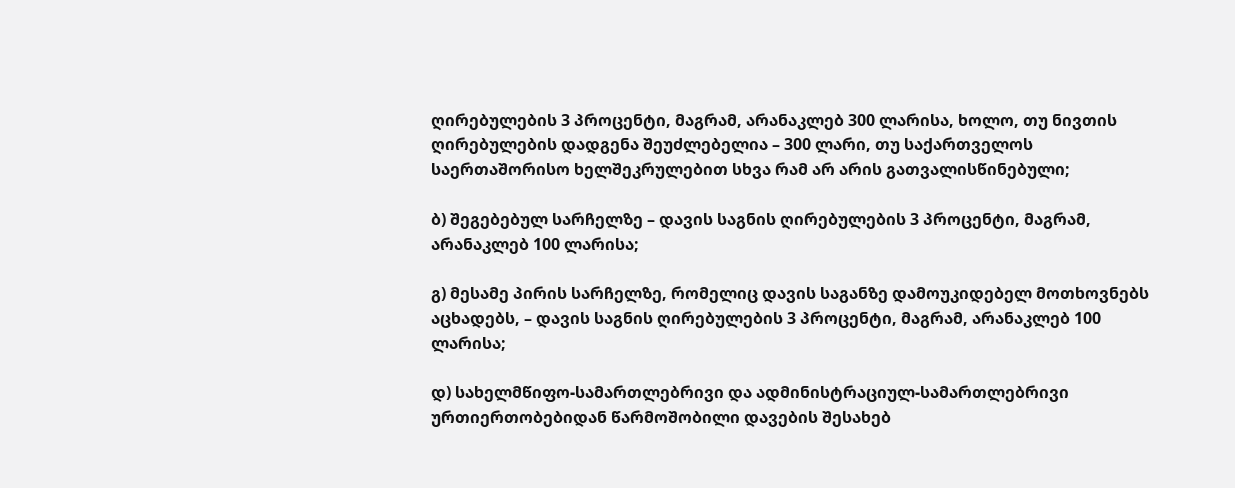ღირებულების 3 პროცენტი, მაგრამ, არანაკლებ 300 ლარისა, ხოლო, თუ ნივთის ღირებულების დადგენა შეუძლებელია – 300 ლარი, თუ საქართველოს საერთაშორისო ხელშეკრულებით სხვა რამ არ არის გათვალისწინებული;

ბ) შეგებებულ სარჩელზე – დავის საგნის ღირებულების 3 პროცენტი, მაგრამ, არანაკლებ 100 ლარისა;

გ) მესამე პირის სარჩელზე, რომელიც დავის საგანზე დამოუკიდებელ მოთხოვნებს აცხადებს, – დავის საგნის ღირებულების 3 პროცენტი, მაგრამ, არანაკლებ 100 ლარისა;

დ) სახელმწიფო-სამართლებრივი და ადმინისტრაციულ-სამართლებრივი ურთიერთობებიდან წარმოშობილი დავების შესახებ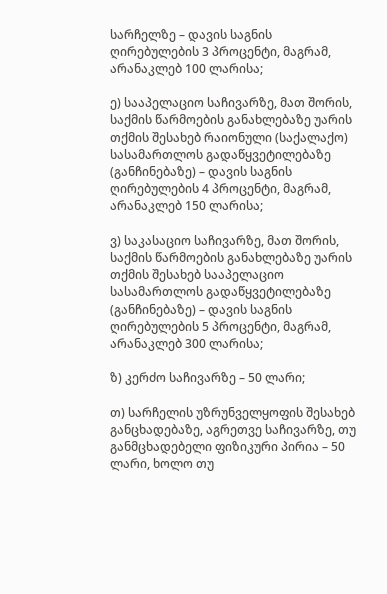სარჩელზე – დავის საგნის ღირებულების 3 პროცენტი, მაგრამ, არანაკლებ 100 ლარისა;

ე) სააპელაციო საჩივარზე, მათ შორის, საქმის წარმოების განახლებაზე უარის თქმის შესახებ რაიონული (საქალაქო) სასამართლოს გადაწყვეტილებაზე (განჩინებაზე) – დავის საგნის ღირებულების 4 პროცენტი, მაგრამ, არანაკლებ 150 ლარისა;

ვ) საკასაციო საჩივარზე, მათ შორის, საქმის წარმოების განახლებაზე უარის თქმის შესახებ სააპელაციო სასამართლოს გადაწყვეტილებაზე (განჩინებაზე) – დავის საგნის ღირებულების 5 პროცენტი, მაგრამ, არანაკლებ 300 ლარისა;

ზ) კერძო საჩივარზე – 50 ლარი;

თ) სარჩელის უზრუნველყოფის შესახებ განცხადებაზე, აგრეთვე საჩივარზე, თუ განმცხადებელი ფიზიკური პირია – 50 ლარი, ხოლო თუ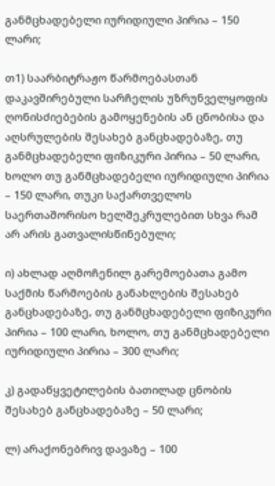განმცხადებელი იურიდიული პირია – 150 ლარი;

თ1) საარბიტრაჟო წარმოებასთან დაკავშირებული სარჩელის უზრუნველყოფის ღონისძიებების გამოყენების ან ცნობისა და აღსრულების შესახებ განცხადებაზე, თუ განმცხადებელი ფიზიკური პირია – 50 ლარი, ხოლო თუ განმცხადებელი იურიდიული პირია – 150 ლარი, თუკი საქართველოს საერთაშორისო ხელშეკრულებით სხვა რამ არ არის გათვალისწინებული;

ი) ახლად აღმოჩენილ გარემოებათა გამო საქმის წარმოების განახლების შესახებ განცხადებაზე, თუ განმცხადებელი ფიზიკური პირია – 100 ლარი, ხოლო, თუ განმცხადებელი იურიდიული პირია – 300 ლარი;

კ) გადაწყვეტილების ბათილად ცნობის შესახებ განცხადებაზე – 50 ლარი;

ლ) არაქონებრივ დავაზე – 100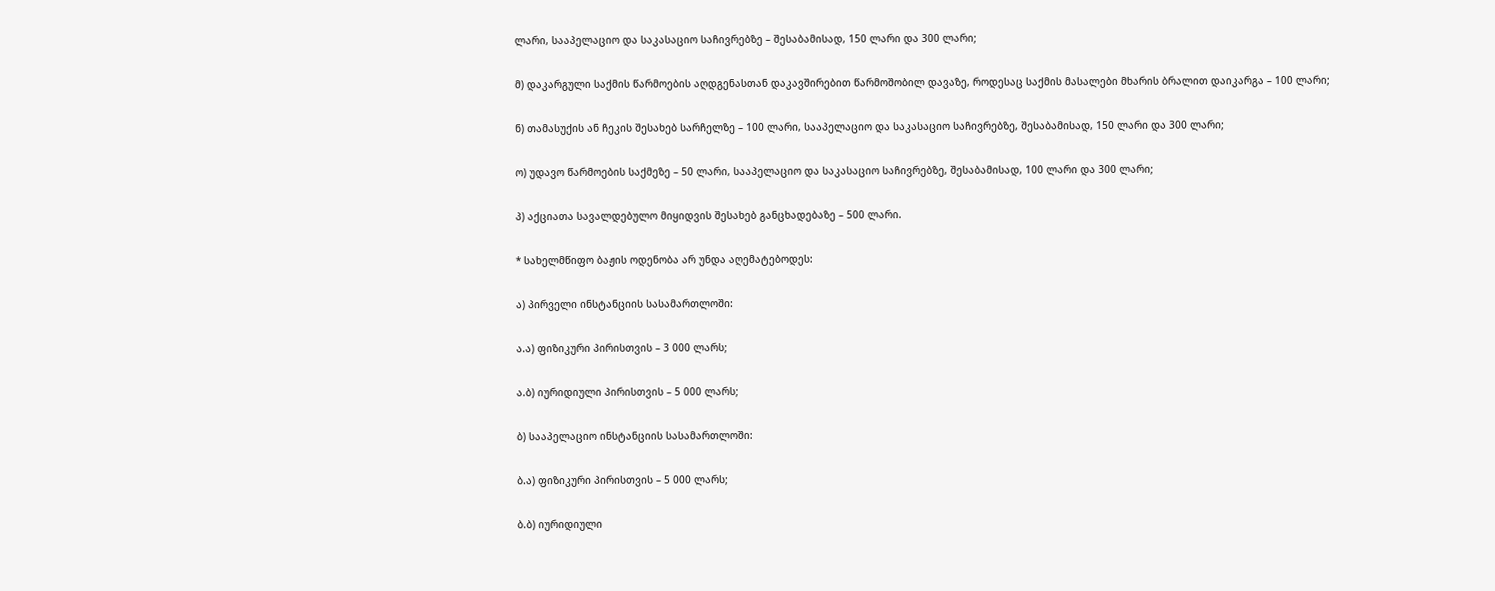ლარი, სააპელაციო და საკასაციო საჩივრებზე – შესაბამისად, 150 ლარი და 300 ლარი;

მ) დაკარგული საქმის წარმოების აღდგენასთან დაკავშირებით წარმოშობილ დავაზე, როდესაც საქმის მასალები მხარის ბრალით დაიკარგა – 100 ლარი;

ნ) თამასუქის ან ჩეკის შესახებ სარჩელზე – 100 ლარი, სააპელაციო და საკასაციო საჩივრებზე, შესაბამისად, 150 ლარი და 300 ლარი;

ო) უდავო წარმოების საქმეზე – 50 ლარი, სააპელაციო და საკასაციო საჩივრებზე, შესაბამისად, 100 ლარი და 300 ლარი;

პ) აქციათა სავალდებულო მიყიდვის შესახებ განცხადებაზე – 500 ლარი.

* სახელმწიფო ბაჟის ოდენობა არ უნდა აღემატებოდეს:

ა) პირველი ინსტანციის სასამართლოში:

ა.ა) ფიზიკური პირისთვის – 3 000 ლარს;

ა.ბ) იურიდიული პირისთვის – 5 000 ლარს;

ბ) სააპელაციო ინსტანციის სასამართლოში:

ბ.ა) ფიზიკური პირისთვის – 5 000 ლარს;

ბ.ბ) იურიდიული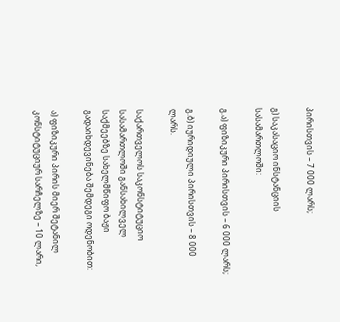პირისთვის – 7 000 ლარს;

გ) საკასაციო ინსტანციის სასამართლოში:

გ.ა) ფიზიკური პირისთვის – 6 000 ლარს;

გ.ბ) იურიდიული პირისთვის – 8 000 ლარს.

საქართველოს საკონსტიტუციო სასამართლოში განსახილველ საქმეებზე სახელმწიფო ბაჟი გადაიხდევინება შემდეგი ოდენობით:

ა) ფიზიკური პირის მიერ შეტანილ კონსტიტუციურ სარჩელზე – 10 ლარი,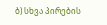ბ) სხვა პირების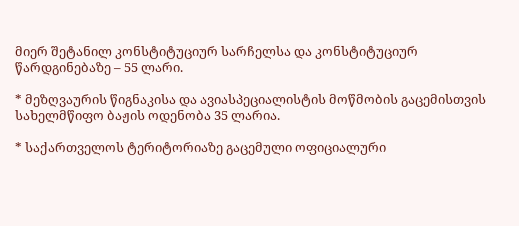მიერ შეტანილ კონსტიტუციურ სარჩელსა და კონსტიტუციურ წარდგინებაზე – 55 ლარი.

* მეზღვაურის წიგნაკისა და ავიასპეციალისტის მოწმობის გაცემისთვის სახელმწიფო ბაჟის ოდენობა 35 ლარია.

* საქართველოს ტერიტორიაზე გაცემული ოფიციალური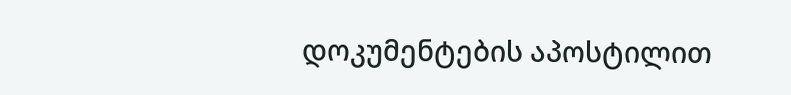დოკუმენტების აპოსტილით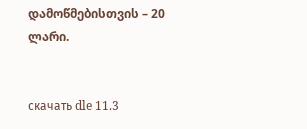დამოწმებისთვის – 20 ლარი.


скачать dle 11.3